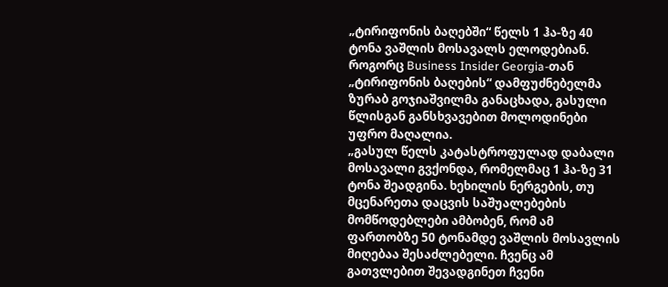„ტირიფონის ბაღებში“ წელს 1 ჰა-ზე 40 ტონა ვაშლის მოსავალს ელოდებიან. როგორც Business Insider Georgia-თან „ტირიფონის ბაღების“ დამფუძნებელმა ზურაბ გოჯიაშვილმა განაცხადა, გასული წლისგან განსხვავებით მოლოდინები უფრო მაღალია.
„გასულ წელს კატასტროფულად დაბალი მოსავალი გვქონდა, რომელმაც 1 ჰა-ზე 31 ტონა შეადგინა. ხეხილის ნერგების, თუ მცენარეთა დაცვის საშუალებების მომწოდებლები ამბობენ, რომ ამ ფართობზე 50 ტონამდე ვაშლის მოსავლის მიღებაა შესაძლებელი. ჩვენც ამ გათვლებით შევადგინეთ ჩვენი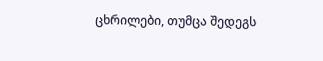ცხრილები, თუმცა შედეგს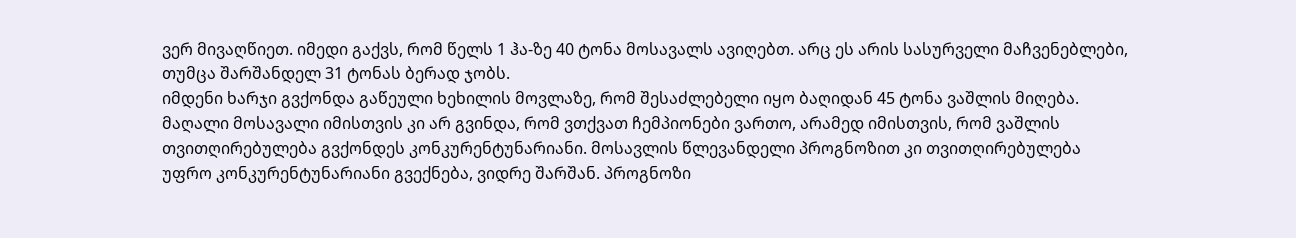ვერ მივაღწიეთ. იმედი გაქვს, რომ წელს 1 ჰა-ზე 40 ტონა მოსავალს ავიღებთ. არც ეს არის სასურველი მაჩვენებლები, თუმცა შარშანდელ 31 ტონას ბერად ჯობს.
იმდენი ხარჯი გვქონდა გაწეული ხეხილის მოვლაზე, რომ შესაძლებელი იყო ბაღიდან 45 ტონა ვაშლის მიღება. მაღალი მოსავალი იმისთვის კი არ გვინდა, რომ ვთქვათ ჩემპიონები ვართო, არამედ იმისთვის, რომ ვაშლის თვითღირებულება გვქონდეს კონკურენტუნარიანი. მოსავლის წლევანდელი პროგნოზით კი თვითღირებულება უფრო კონკურენტუნარიანი გვექნება, ვიდრე შარშან. პროგნოზი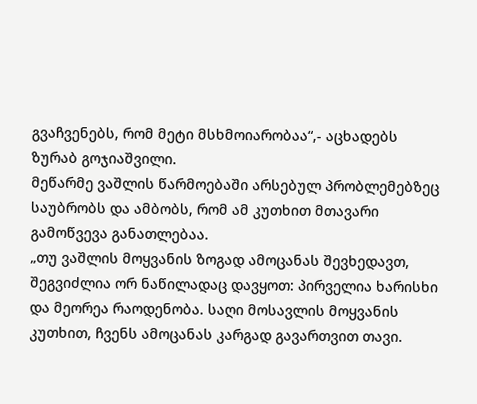გვაჩვენებს, რომ მეტი მსხმოიარობაა“,- აცხადებს ზურაბ გოჯიაშვილი.
მეწარმე ვაშლის წარმოებაში არსებულ პრობლემებზეც საუბრობს და ამბობს, რომ ამ კუთხით მთავარი გამოწვევა განათლებაა.
„თუ ვაშლის მოყვანის ზოგად ამოცანას შევხედავთ, შეგვიძლია ორ ნაწილადაც დავყოთ: პირველია ხარისხი და მეორეა რაოდენობა. საღი მოსავლის მოყვანის კუთხით, ჩვენს ამოცანას კარგად გავართვით თავი.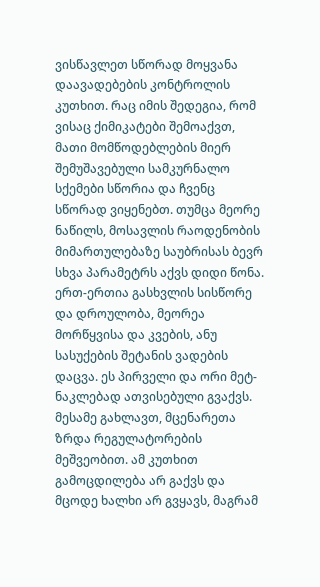ვისწავლეთ სწორად მოყვანა დაავადებების კონტროლის კუთხით. რაც იმის შედეგია, რომ ვისაც ქიმიკატები შემოაქვთ, მათი მომწოდებლების მიერ შემუშავებული სამკურნალო სქემები სწორია და ჩვენც სწორად ვიყენებთ. თუმცა მეორე ნაწილს, მოსავლის რაოდენობის მიმართულებაზე საუბრისას ბევრ სხვა პარამეტრს აქვს დიდი წონა.
ერთ-ერთია გასხვლის სისწორე და დროულობა, მეორეა მორწყვისა და კვების, ანუ სასუქების შეტანის ვადების დაცვა. ეს პირველი და ორი მეტ-ნაკლებად ათვისებული გვაქვს. მესამე გახლავთ, მცენარეთა ზრდა რეგულატორების მეშვეობით. ამ კუთხით გამოცდილება არ გაქვს და მცოდე ხალხი არ გვყავს, მაგრამ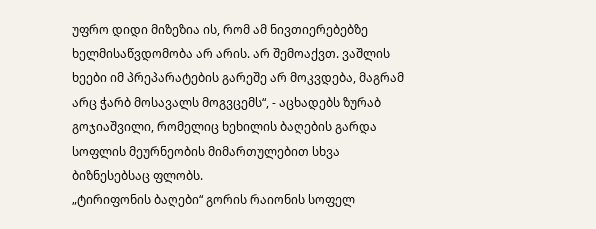უფრო დიდი მიზეზია ის, რომ ამ ნივთიერებებზე ხელმისაწვდომობა არ არის. არ შემოაქვთ. ვაშლის ხეები იმ პრეპარატების გარეშე არ მოკვდება, მაგრამ არც ჭარბ მოსავალს მოგვცემს“, - აცხადებს ზურაბ გოჯიაშვილი, რომელიც ხეხილის ბაღების გარდა სოფლის მეურნეობის მიმართულებით სხვა ბიზნესებსაც ფლობს.
„ტირიფონის ბაღები“ გორის რაიონის სოფელ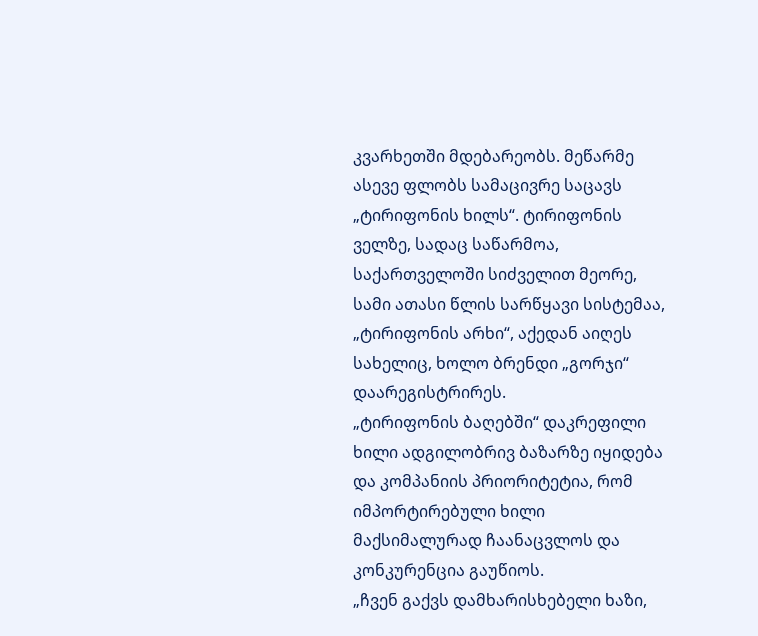კვარხეთში მდებარეობს. მეწარმე ასევე ფლობს სამაცივრე საცავს „ტირიფონის ხილს“. ტირიფონის ველზე, სადაც საწარმოა, საქართველოში სიძველით მეორე, სამი ათასი წლის სარწყავი სისტემაა, „ტირიფონის არხი“, აქედან აიღეს სახელიც, ხოლო ბრენდი „გორჯი“ დაარეგისტრირეს.
„ტირიფონის ბაღებში“ დაკრეფილი ხილი ადგილობრივ ბაზარზე იყიდება და კომპანიის პრიორიტეტია, რომ იმპორტირებული ხილი მაქსიმალურად ჩაანაცვლოს და კონკურენცია გაუწიოს.
„ჩვენ გაქვს დამხარისხებელი ხაზი,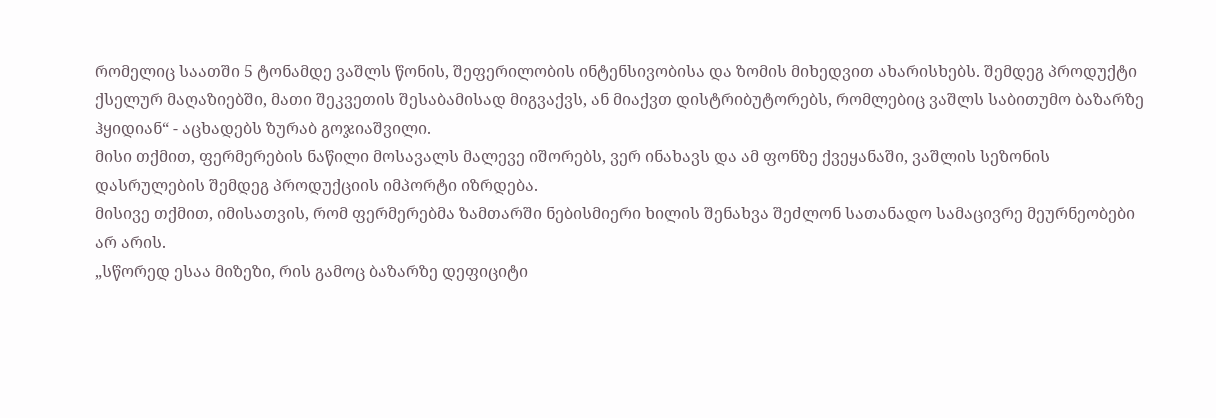რომელიც საათში 5 ტონამდე ვაშლს წონის, შეფერილობის ინტენსივობისა და ზომის მიხედვით ახარისხებს. შემდეგ პროდუქტი ქსელურ მაღაზიებში, მათი შეკვეთის შესაბამისად მიგვაქვს, ან მიაქვთ დისტრიბუტორებს, რომლებიც ვაშლს საბითუმო ბაზარზე ჰყიდიან“ - აცხადებს ზურაბ გოჯიაშვილი.
მისი თქმით, ფერმერების ნაწილი მოსავალს მალევე იშორებს, ვერ ინახავს და ამ ფონზე ქვეყანაში, ვაშლის სეზონის დასრულების შემდეგ პროდუქციის იმპორტი იზრდება.
მისივე თქმით, იმისათვის, რომ ფერმერებმა ზამთარში ნებისმიერი ხილის შენახვა შეძლონ სათანადო სამაცივრე მეურნეობები არ არის.
„სწორედ ესაა მიზეზი, რის გამოც ბაზარზე დეფიციტი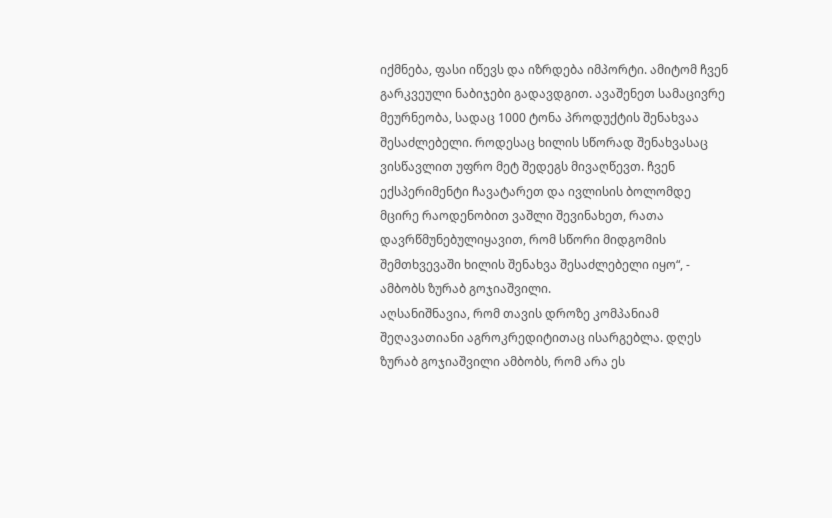იქმნება, ფასი იწევს და იზრდება იმპორტი. ამიტომ ჩვენ გარკვეული ნაბიჯები გადავდგით. ავაშენეთ სამაცივრე მეურნეობა, სადაც 1000 ტონა პროდუქტის შენახვაა შესაძლებელი. როდესაც ხილის სწორად შენახვასაც ვისწავლით უფრო მეტ შედეგს მივაღწევთ. ჩვენ ექსპერიმენტი ჩავატარეთ და ივლისის ბოლომდე მცირე რაოდენობით ვაშლი შევინახეთ, რათა დავრწმუნებულიყავით, რომ სწორი მიდგომის შემთხვევაში ხილის შენახვა შესაძლებელი იყო“, - ამბობს ზურაბ გოჯიაშვილი.
აღსანიშნავია, რომ თავის დროზე კომპანიამ შეღავათიანი აგროკრედიტითაც ისარგებლა. დღეს ზურაბ გოჯიაშვილი ამბობს, რომ არა ეს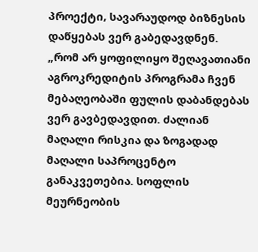პროექტი, სავარაუდოდ ბიზნესის დაწყებას ვერ გაბედავდნენ.
„რომ არ ყოფილიყო შეღავათიანი აგროკრედიტის პროგრამა ჩვენ მებაღეობაში ფულის დაბანდებას ვერ გავბედავდით. ძალიან მაღალი რისკია და ზოგადად მაღალი საპროცენტო განაკვეთებია. სოფლის მეურნეობის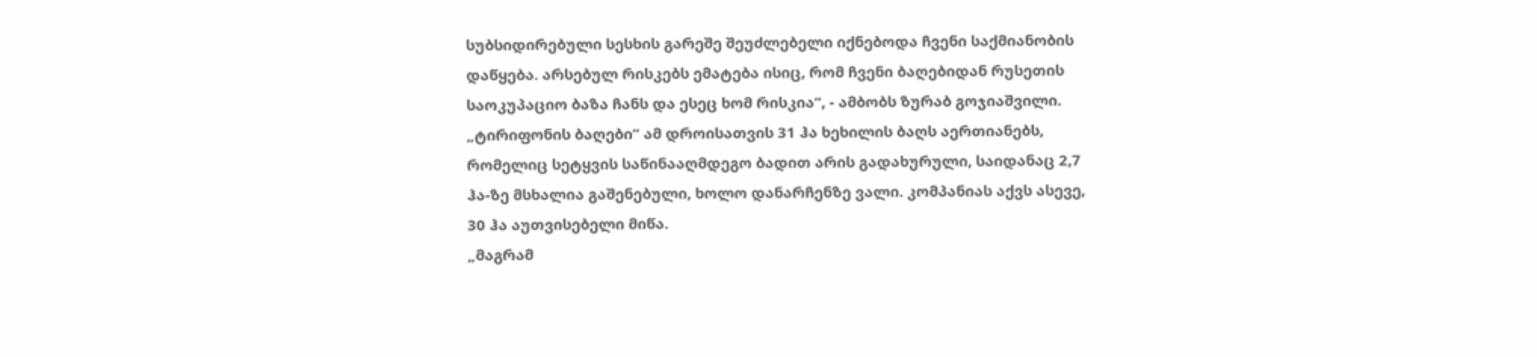სუბსიდირებული სესხის გარეშე შეუძლებელი იქნებოდა ჩვენი საქმიანობის დაწყება. არსებულ რისკებს ემატება ისიც, რომ ჩვენი ბაღებიდან რუსეთის საოკუპაციო ბაზა ჩანს და ესეც ხომ რისკია“, - ამბობს ზურაბ გოჯიაშვილი.
„ტირიფონის ბაღები“ ამ დროისათვის 31 ჰა ხეხილის ბაღს აერთიანებს, რომელიც სეტყვის საწინააღმდეგო ბადით არის გადახურული, საიდანაც 2,7 ჰა-ზე მსხალია გაშენებული, ხოლო დანარჩენზე ვალი. კომპანიას აქვს ასევე, 30 ჰა აუთვისებელი მიწა.
„მაგრამ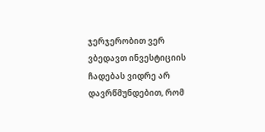ჯერჯერობით ვერ ვბედავთ ინვესტიციის ჩადებას ვიდრე არ დავრწმუნდებით, რომ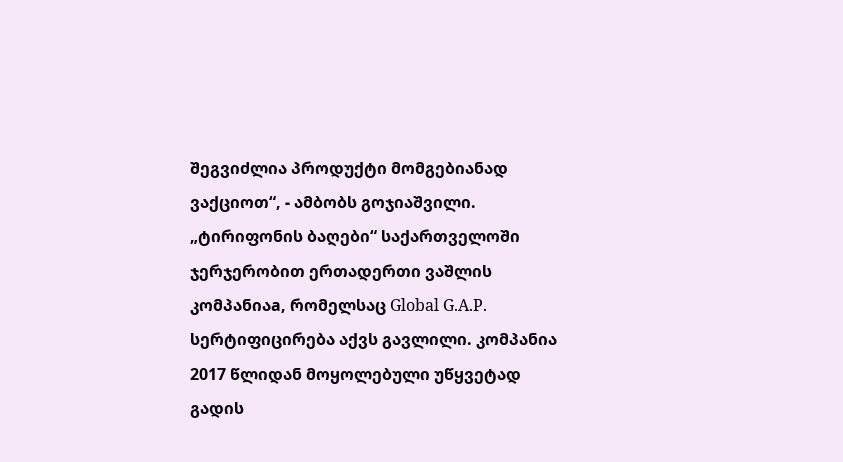შეგვიძლია პროდუქტი მომგებიანად ვაქციოთ“, - ამბობს გოჯიაშვილი.
„ტირიფონის ბაღები“ საქართველოში ჯერჯერობით ერთადერთი ვაშლის კომპანიაa, რომელსაც Global G.A.P. სერტიფიცირება აქვს გავლილი. კომპანია 2017 წლიდან მოყოლებული უწყვეტად გადის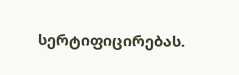სერტიფიცირებას.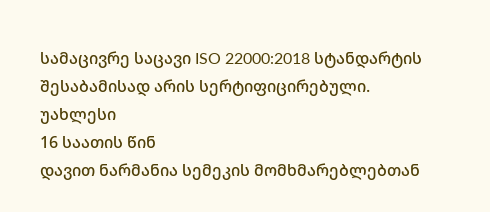სამაცივრე საცავი ISO 22000:2018 სტანდარტის შესაბამისად არის სერტიფიცირებული.
უახლესი
16 საათის წინ
დავით ნარმანია სემეკის მომხმარებლებთან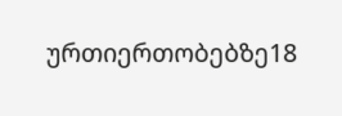ურთიერთობებზე18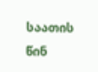საათის წინ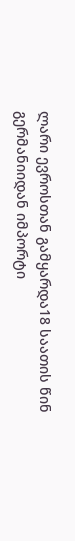ლარი ევროსთან გამყარდა18 საათის წინ
გერმანიიდან იმპორტი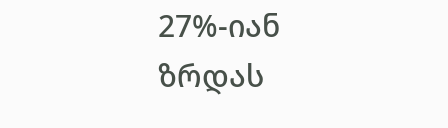27%-იან ზრდას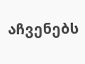აჩვენებს